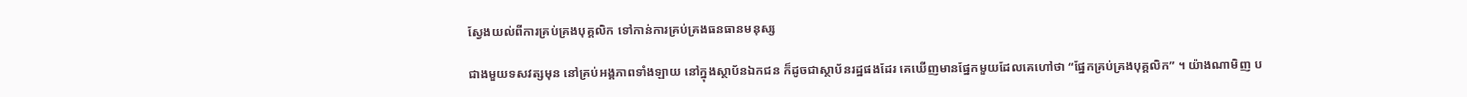ស្វែងយល់ពីការគ្រប់គ្រងបុគ្គលិក ទៅកាន់ការគ្រប់គ្រងធនធានមនុស្ស

ជាងមួយទសវត្សមុន នៅគ្រប់អង្គភាពទាំងឡាយ នៅក្នុងស្ថាប័នឯកជន ក៏ដូចជាស្ថាប័នរដ្ឋផងដែរ គេឃើញមានផ្នែកមួយដែលគេហៅថា “ផ្នែកគ្រប់គ្រងបុគ្គលិក” ។ យ៉ាងណាមិញ ប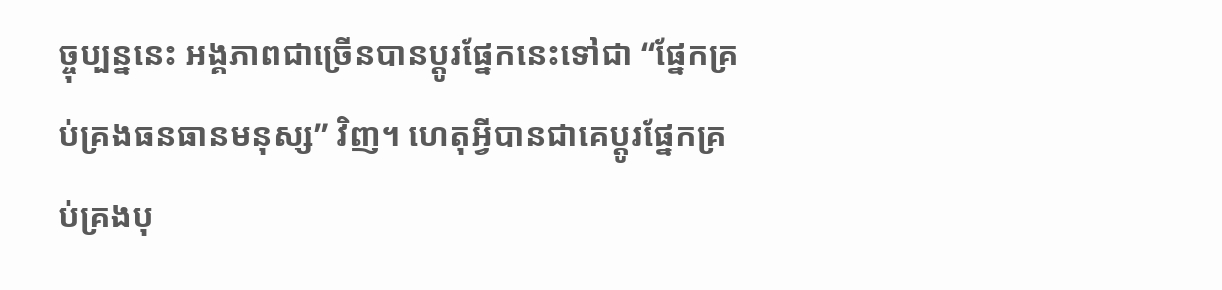ច្ចុប្បន្ននេះ អង្គភាពជាច្រើនបានប្តូរផ្នែកនេះទៅជា “ផ្នែកគ្រប់គ្រងធនធានមនុស្ស” វិញ។ ហេតុអ្វីបានជាគេប្តូរផ្នែកគ្រប់គ្រងបុ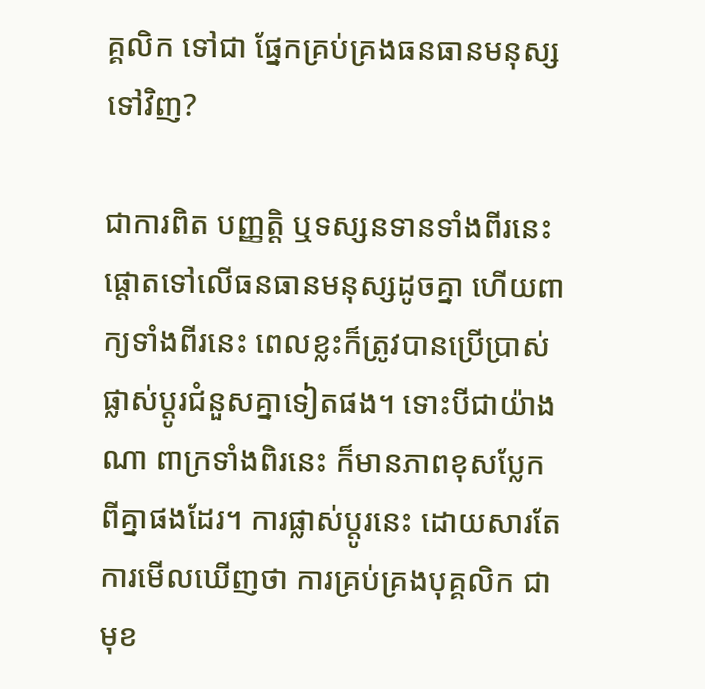គ្គលិក ទៅជា ផ្នែកគ្រប់គ្រងធនធានមនុស្ស ទៅវិញ?

ជាការពិត បញ្ញត្តិ ឬទស្សនទានទាំងពីរនេះ ផ្តោតទៅលើធនធានមនុស្សដូចគ្នា ហើយពាក្យទាំងពីរនេះ ពេលខ្លះក៏ត្រូវបានប្រើប្រាស់ផ្លាស់ប្តូរជំនួសគ្នាទៀតផង។ ទោះបីជាយ៉ាងណា ពាក្រទាំងពិរនេះ ក៏មានភាពខុសប្លែកពីគ្នាផងដែរ។ ការផ្លាស់ប្តូរនេះ ដោយសារតែការមើលឃើញថា ការគ្រប់គ្រងបុគ្គលិក ជាមុខ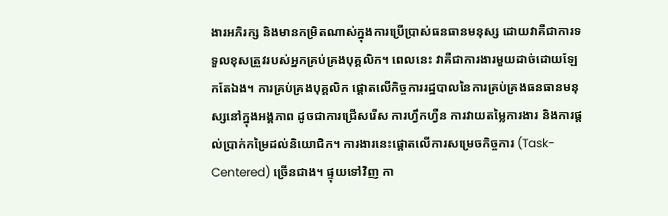ងារអភិរក្ស និងមានកម្រិតណាស់ក្នុងការប្រើប្រាស់ធនធានមនុស្ស ដោយវាគឺជាការទទួលខុសត្រួវរបស់អ្នកគ្រប់គ្រងបុគ្គលិក។ ពេលនេះ វាគឺជាការងារមួយដាច់ដោយឡែកតែឯង។ ការគ្រប់គ្រងបុគ្គលិក ផ្តោតលើកិច្ចការរដ្ឋបាលនៃការគ្រប់គ្រងធនធានមនុស្សនៅក្នុងអង្គភាព ដូចជាការជ្រើសរើស ការហ្វឹកហ្វឺន ការវាយតម្លៃការងារ និងការផ្តល់ប្រាក់កម្រៃដល់និយោជិក។ ការងារនេះផ្តោតលើការសម្រេចកិច្ចការ (Task-Centered) ច្រើនជាង។ ផ្ទុយទៅវិញ កា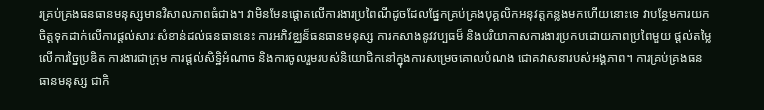រគ្រប់គ្រងធនធានមនុស្សមានវិសាលភាពធំជាង។ វាមិនមែនផ្តោតលើការងារប្រពៃណីដូចដែលផ្នែកគ្រប់គ្រងបុគ្គលិកអនុវត្តកន្លងមកហើយនោះទេ វាបន្ថែមការយកចិត្តទុកដាក់លើការផ្តល់សារៈសំខាន់ដល់ធនធាននេះ ការអភិវឌ្ឈន៏ធនធានមនុស្ស ការកសាងនូវវប្បធម៏ និងបរិយាកាសការងារប្រកបដោយភាពប្រពៃមួយ ផ្តល់តម្លៃលើការច្នៃប្រឌិត ការងារជាក្រុម ការផ្តល់សិទ្ឋិអំណាច និងការចូលរួមរបស់និយោជិកនៅក្នុងការសម្រេចគោលបំណង ជោគវាសនារបស់អង្គភាព។ ការគ្រប់គ្រងធនធានមនុស្ស ជាកិ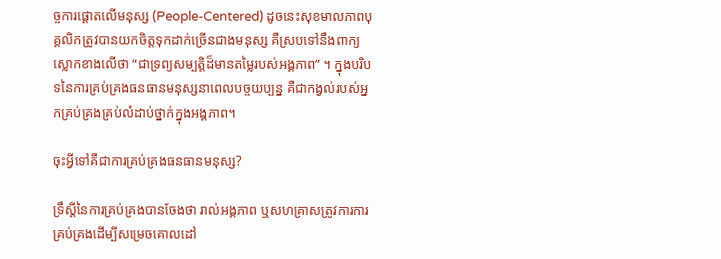ច្ចការផ្តោតលើមនុស្ស (People-Centered) ដូចនេះសុខមាលភាពបុគ្គលិកត្រូវបានយកចិត្តទុកដាក់ច្រើនជាងមនុស្ស គឺស្របទៅនឹងពាក្យស្លោកខាងលើថា “ជាទ្រព្យសម្បត្តិដ៏មានតម្លៃរបស់អង្គភាព” ។ ក្នុងបរិបទនៃការគ្រប់គ្រងធនធានមនុស្សនាពេលបច្ចយប្បន្ន គឺជាកង្វល់របស់អ្នកគ្រប់គ្រងគ្រប់លំដាប់ថ្នាក់ក្នុងអង្គភាព។

ចុះអ្វីទៅគឺជាការគ្រប់គ្រងធនធានមនុស្ស?

ទ្រឹស្តីនៃការគ្រប់គ្រងបានចែងថា រាល់អង្គភាព ឬសហគ្រាសត្រូវការការគ្រប់គ្រងដើម្បីសម្រេចគោលដៅ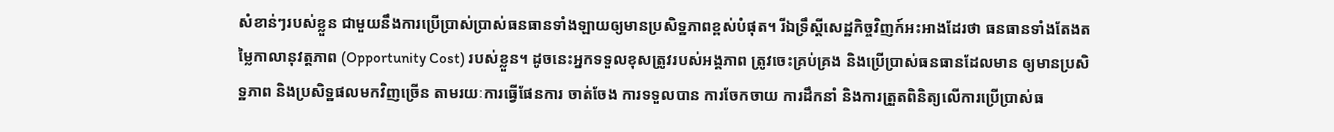សំខាន់ៗរបស់ខ្លួន ជាមួយនឹងការប្រើប្រាស់ប្រាស់ធនធានទាំងឡាយឲ្យមានប្រសិទ្ឋភាពខ្ពស់បំផុត។ រីឯទ្រឹស្តីសេដ្ឋកិច្ចវិញក៍អះអាងដែរថា ធនធានទាំងតែងតម្លៃកាលានុវត្តភាព (Opportunity Cost) របស់ខ្លួន។ ដូចនេះអ្នកទទួលខុសត្រូវរបស់អង្គភាព ត្រូវចេះគ្រប់គ្រង និងប្រើប្រាស់ធនធានដែលមាន ឲ្យមានប្រសិទ្ឋភាព និងប្រសិទ្ឋផលមកវិញច្រើន តាមរយៈការធ្វើផែនការ ចាត់ចែង ការទទួលបាន ការចែកចាយ ការដឹកនាំ និងការត្រួតពិនិត្យលើការប្រើប្រាស់ធ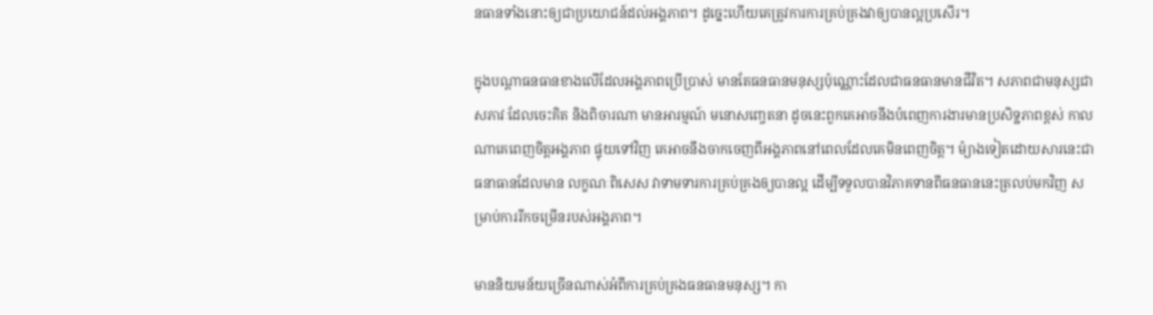នធានទាំងនោះឲ្យជាប្រយោជន៍ដល់អង្គភាព។ ដូច្នេះហើយគេត្រូវការការគ្រប់គ្រងវាឲ្យបានល្អប្រសើរ។

ក្នុងបណ្តាធនធានខាងលើដែលអង្គភាពប្រើប្រាស់ មានតែធនធានមនុស្សប៉ុណ្ណោះដែលជាធនធានមានជីវិត។ សភាពជាមនុស្សជាសភាវៈដែលចេះគិត និងពិចារណា មានអារម្មណ៍ មនោសញ្ចេតនា ដូចនេះពួកគេអាចនឹងបំពេញការងារមានប្រសិទ្ឋភាពខ្ពស់ កាលណាគេពេញចិត្តអង្គភាព ផ្ទុយទៅវិញ គេអាចនឹងចាកចេញពីអង្គភាពនៅពេលដែលគេមិនពេញចិត្ត។ ម៉្យាងទៀតដោយសារនេះជាធនាធានដែលមាន លក្ខណៈពិសេស វាទាមទារការគ្រប់គ្រងឲ្យបានល្អ ដើម្បីទទួលបានវិភាគទានពីធនធាននេះត្រលប់មកវិញ សម្រាប់ការរីកចម្រើនរបស់អង្គភាព។

មាននិយមន័យច្រើនណាស់អំពីការគ្រប់គ្រងធនធានមនុស្ស។ កា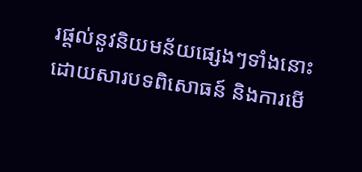រផ្តល់នូវនិយមន័យផ្សេងៗទាំងនោះ ដោយសារបទពិសោធន៍ និងការមើ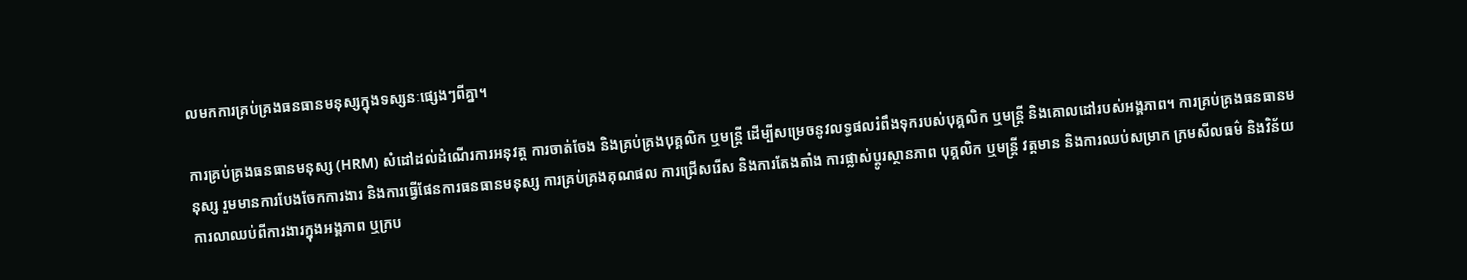លមកការគ្រប់គ្រងធនធានមនុស្សក្នុងទស្សនៈផ្សេងៗពីគ្នា។

ការគ្រប់គ្រងធនធានមនុស្ស (HRM) សំដៅដល់ដំណើរការអនុវត្ត ការចាត់ចែង និងគ្រប់គ្រងបុគ្គលិក ឬមន្រ្តី ដើម្បីសម្រេចនូវលទ្ធផលរំពឹងទុករបស់បុគ្គលិក ឬមន្ត្រី និងគោលដៅរបស់អង្គភាព។ ការគ្រប់គ្រងធនធានមនុស្ស រួមមានការបែងចែកការងារ និងការធ្វើផែនការធនធានមនុស្ស ការគ្រប់គ្រងគុណផល ការជ្រើសរើស និងការតែងតាំង ការផ្លាស់ប្តូរស្ថានភាព បុគ្គលិក ឬមន្ត្រី វត្តមាន និងការឈប់សម្រាក ក្រមសីលធម៌ និងវិន័យ ការលាឈប់ពីការងារក្នុងអង្គភាព ឬក្រប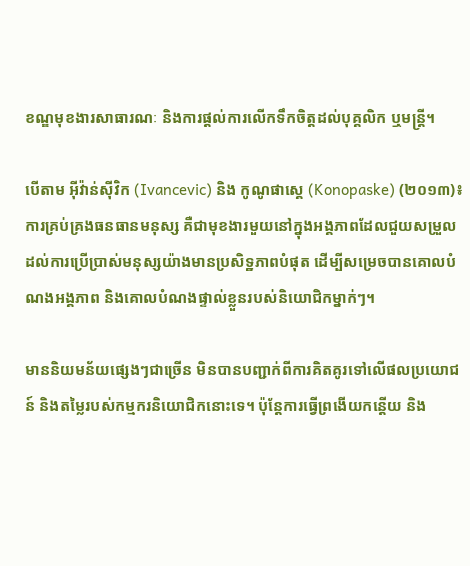ខណ្ឌមុខងារសាធារណៈ និងការផ្តល់ការលើកទឹកចិត្តដល់បុគ្គលិក ឬមន្ត្រី។

បើតាម អ៊ីវ៉ាន់ស៊ីវិក (Ivancevic) និង កូណូផាស្គេ (Konopaske) (២០១៣)៖ ការគ្រប់គ្រងធនធានមនុស្ស គឺជាមុខងារមួយនៅក្នុងអង្គភាពដែលជួយសម្រួលដល់ការប្រើប្រាស់មនុស្សយ៉ាងមានប្រសិទ្ឋភាពបំផុត ដើម្បីសម្រេចបានគោលបំណងអង្គភាព និងគោលបំណងផ្ទាល់ខ្លួនរបស់និយោជិកម្នាក់ៗ។

មាននិយមន័យផ្សេងៗជាច្រើន មិនបានបញ្ជាក់ពីការគិតគូរទៅលើផលប្រយោជន៍ និងតម្លៃរបស់កម្មករនិយោជិកនោះទេ។ ប៉ុន្តែការធ្វើព្រងើយកន្តើយ និង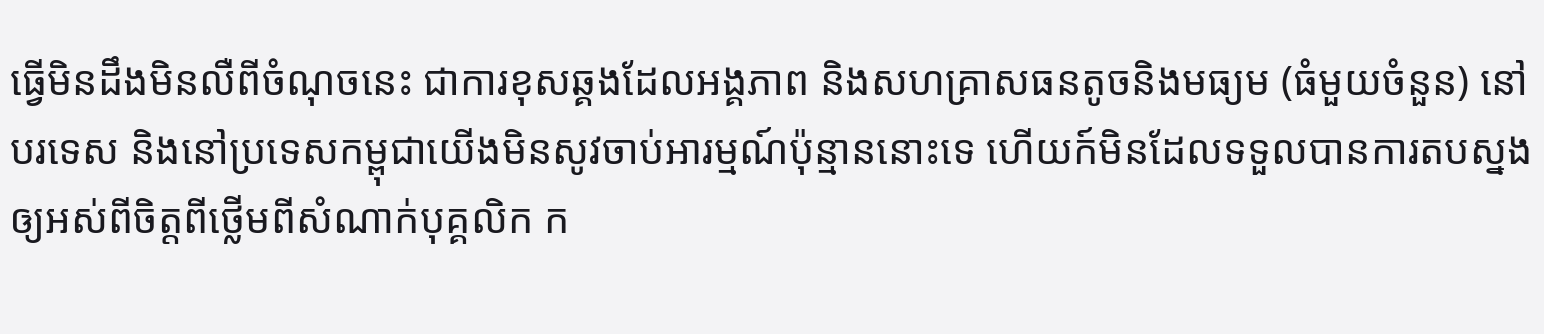ធ្វើមិនដឹងមិនលឺពីចំណុចនេះ ជាការខុសឆ្គងដែលអង្គភាព និងសហគ្រាសធនតូចនិងមធ្យម (ធំមួយចំនួន) នៅបរទេស និងនៅប្រទេសកម្ពុជាយើងមិនសូវចាប់អារម្មណ៍ប៉ុន្មាននោះទេ ហើយក៍មិនដែលទទួលបានការតបស្នងឲ្យអស់ពីចិត្តពីថ្លើមពីសំណាក់បុគ្គលិក ក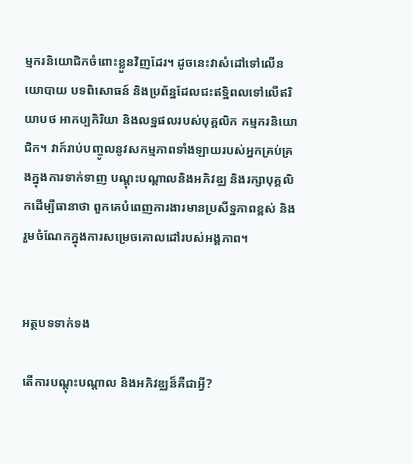ម្មករនិយោជិកចំពោះខ្លួនវិញដែរ។ ដូចនេះវាសំដៅទៅលើនយោបាយ បទពិសោធន៍ និងប្រព័ន្ឋដែលជះឥទ្ឋិពលទៅលើឥរិយាបថ អាកប្បកិរិយា និងលទ្ឋផលរបស់បុគ្គលិក កម្មករនិយោជិក។ វាក៍រាប់បញ្ចូលនូវសកម្មភាពទាំងឡាយរបស់អ្នកគ្រប់គ្រងក្នុងការទាក់ទាញ បណ្តុះបណ្តាលនិងអភិវឌ្ឈ និងរក្សាបុគ្គលិកដើម្បីធានាថា ពួកគេបំពេញការងារមានប្រសីទ្ឋភាពខ្ពស់ និងរួមចំណែកក្នុងការសម្រេចគោលដៅរបស់អង្គភាព។


អត្ថបទទាក់ទង

តើការបណ្តុះបណ្តាល និងអភិវឌ្ឈន៏គឺជាអ្វី?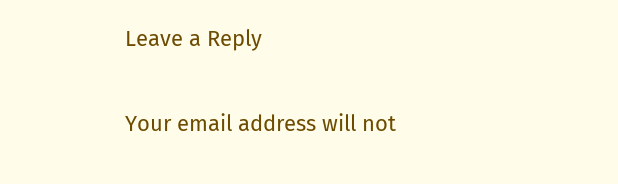Leave a Reply

Your email address will not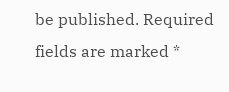be published. Required fields are marked *